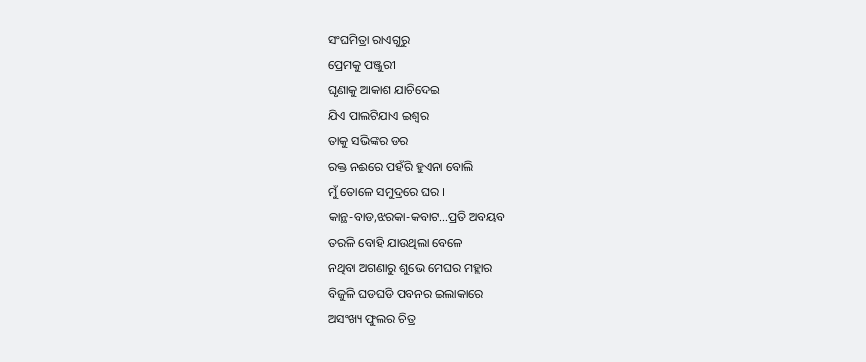ସଂଘମିତ୍ରା ରାଏଗୁରୁ
ପ୍ରେମକୁ ପଞ୍ଜୁରୀ
ଘୃଣାକୁ ଆକାଶ ଯାଚିଦେଇ
ଯିଏ ପାଲଟିଯାଏ ଇଶ୍ଵର
ତାକୁ ସଭିଙ୍କର ଡର
ରକ୍ତ ନଈରେ ପହଁରି ହୁଏନା ବୋଲି
ମୁଁ ତୋଳେ ସମୁଦ୍ରରେ ଘର ।
କାନ୍ଥ-ବାଡ,ଝରକା-କବାଟ…ପ୍ରତି ଅବୟବ
ତରଳି ବୋହି ଯାଉଥିଲା ବେଳେ
ନଥିବା ଅଗଣାରୁ ଶୁଭେ ମେଘର ମହ୍ଲାର
ବିଜୁଳି ଘଡଘଡି ପବନର ଇଲାକାରେ
ଅସଂଖ୍ୟ ଫୁଲର ଚିତ୍ର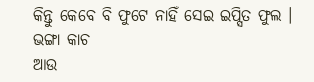କିନ୍ତୁ କେବେ ବି ଫୁଟେ ନାହିଁ ସେଇ ଇପ୍ସିତ ଫୁଲ ।
ଭଙ୍ଗା କାଚ
ଆଉ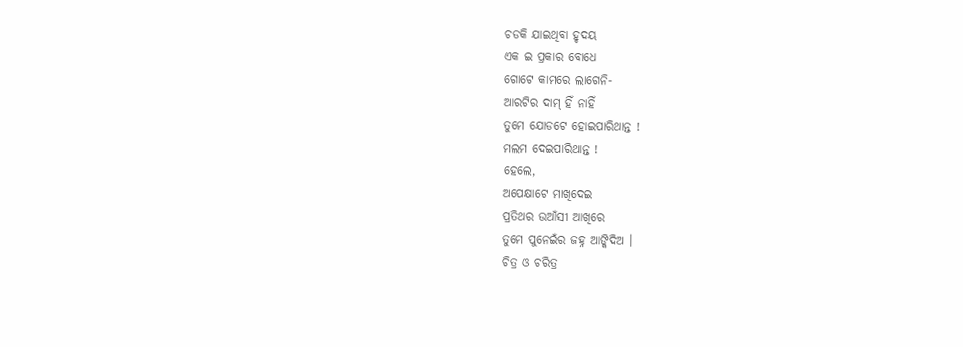ଚଡକି ଯାଇଥିବା ହୃଦୟ
ଏକ ଇ ପ୍ରକାର ବୋଧେ
ଗୋଟେ କାମରେ ଲାଗେନି-
ଆରଟିର ଦାମ୍ ହିଁ ନାହିଁ
ତୁମେ ଯୋଡଟେ ହୋଇପାରିଥାନ୍ତ !
ମଲମ ଦେଇପାରିଥାନ୍ତ !
ହେଲେ,
ଅପେକ୍ଷାଟେ ମାଖିଦେଇ
ପ୍ରତିଥର ଉଆଁସୀ ଆଖିରେ
ତୁମେ ପୁନେଇଁର ଜହ୍ନ ଆଙ୍କିଦିଅ ।
ଚିତ୍ର ଓ ଚରିତ୍ର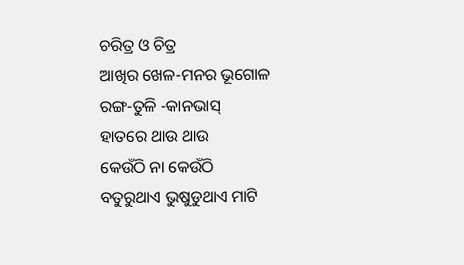ଚରିତ୍ର ଓ ଚିତ୍ର
ଆଖିର ଖେଳ-ମନର ଭୂଗୋଳ
ରଙ୍ଗ-ତୁଳି -କାନଭାସ୍
ହାତରେ ଥାଉ ଥାଉ
କେଉଁଠି ନା କେଉଁଠି
ବତୁରୁଥାଏ ଭୁଷୁଡୁଥାଏ ମାଟି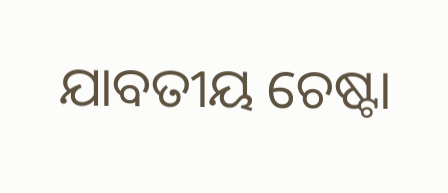ଯାବତୀୟ ଚେଷ୍ଟା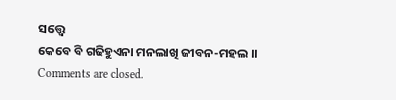ସତ୍ତ୍ବେ
କେବେ ବି ଗଢିହୁଏନା ମନଲାଖି ଜୀବନ-ମହଲ ।।
Comments are closed.